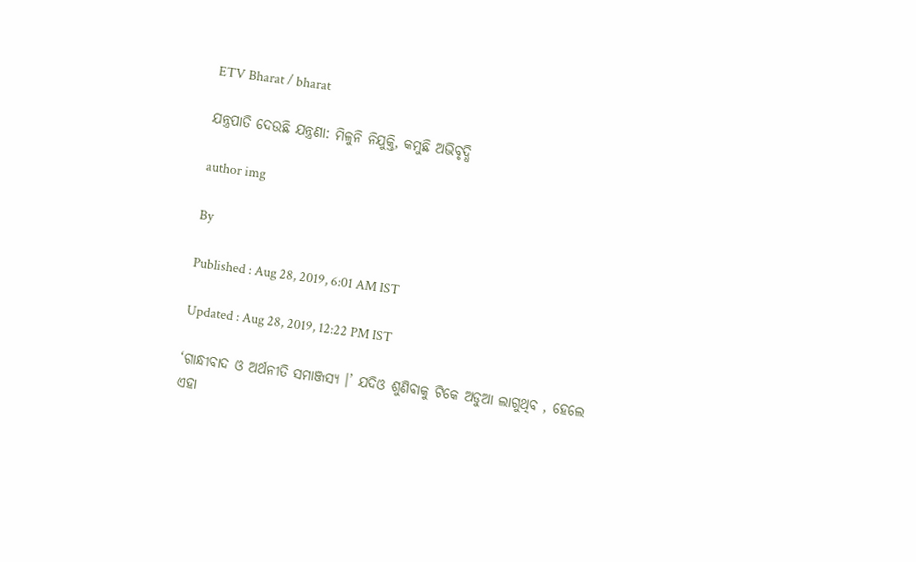ETV Bharat / bharat

ଯନ୍ତ୍ରପାତି ଦେଉଛି ଯନ୍ତ୍ରଣା: ମିଳୁନି ନିଯୁକ୍ତି, କମୁଛି ଅଭିବୃଦ୍ଧି

author img

By

Published : Aug 28, 2019, 6:01 AM IST

Updated : Aug 28, 2019, 12:22 PM IST

‘ଗାନ୍ଧୀବାଦ ଓ ଅର୍ଥନୀତି ସମାଞ୍ଜସ୍ୟ ।’ ଯଦିଓ ଶୁଣିବାକୁ ଟିକେ ଅଡୁଆ ଲାଗୁଥିବ , ହେଲେ ଏହା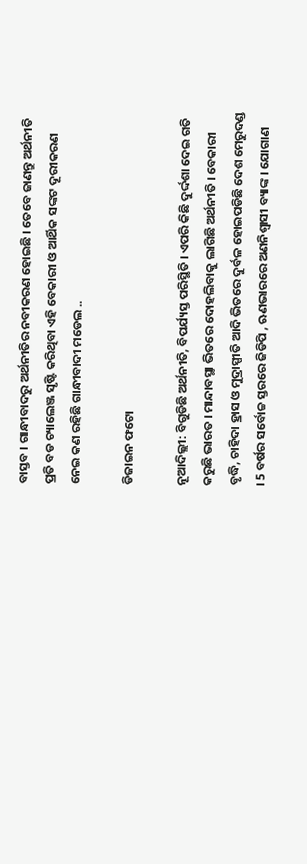ବାସ୍ତବ । ଗାନ୍ଧୀବାଦରୁ ଅର୍ଥନୀତିର ନବୀକରଣ ହୋଇଛି । ତେବେ ଜାଣନ୍ତୁ ଅର୍ଥନୀତି ପ୍ରତି ବଡ ଚ୍ୟାଲେଞ୍ଜ ସୃଷ୍ଟି କରିଥିବା ଏହି ବେକାରୀ ଓ ଆର୍ଥିକ ସଙ୍କଟ ଦୂରୀକରଣ ନେଇ କଣ ରହିଛି ଗାନ୍ଧୀବାଦୀ ମଡେଲ ..

ଡିଜାଇନ ଫଟୋ

ନୂଆଦିଲ୍ଲୀ: ବିଗୁଡିଛି ଅର୍ଥନୀତି, ବିପର୍ଯ୍ୟସ୍ତ ପରିସ୍ଥିତି । ଏପରି କିଛି ଦୁର୍ଦ୍ଦଶା ଦେଇ ଗତି କରୁଛି ଭାରତ । ମାନ୍ଦାବସ୍ଥା ଭିତରେ ଦୋହଲିବାକୁ ଲାଗିଛି ଅର୍ଥନୀତି । ବେକାରୀ ବୃଦ୍ଧି, ଚାହିଦା ହ୍ରାସ ଓ ମୁଦ୍ରାସ୍ପୀତି ଆଦି ଭିତରେ ଦୁର୍ବଳ ହୋଇପଡିଛି ଦେଶ ମେରୁଦଣ୍ଡ । 5 ବର୍ଷର ସର୍ବୋଚ୍ଚ ସ୍ତରରେ ଜିଡିପି , ଋଣଭାରରେ ଅଣନିଶ୍ବାସୀ ବ୍ୟାଙ୍କ । ଯୋଗାଣ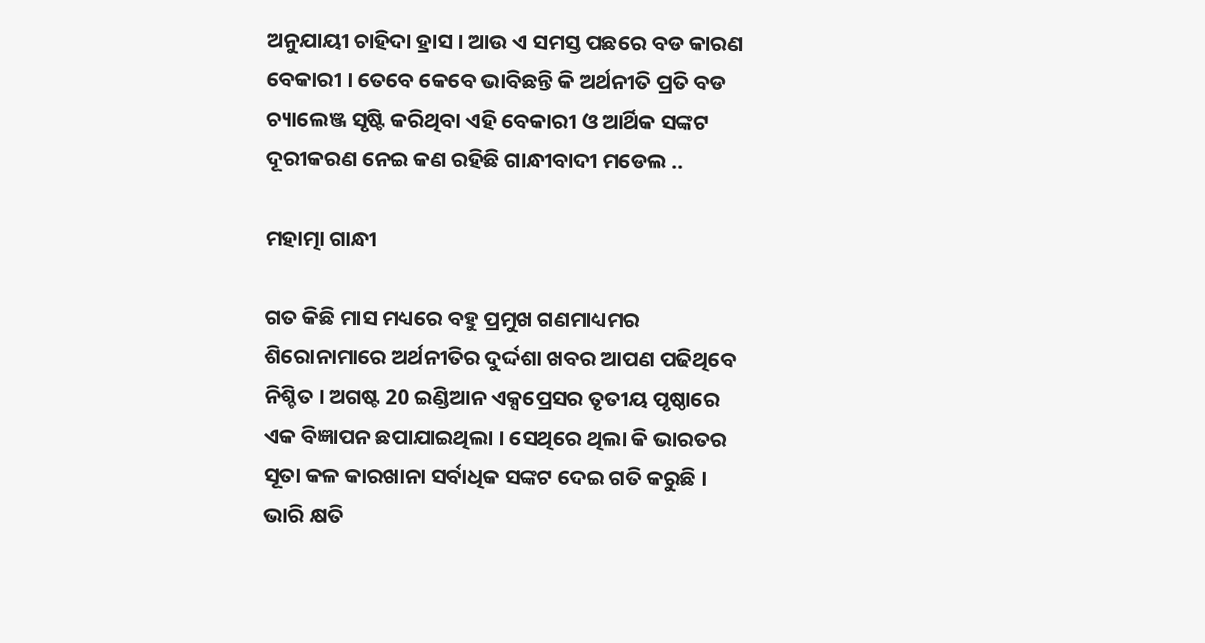ଅନୁଯାୟୀ ଚାହିଦା ହ୍ରାସ । ଆଉ ଏ ସମସ୍ତ ପଛରେ ବଡ କାରଣ ବେକାରୀ । ତେବେ କେବେ ଭାବିଛନ୍ତି କି ଅର୍ଥନୀତି ପ୍ରତି ବଡ ଚ୍ୟାଲେଞ୍ଜ ସୃଷ୍ଟି କରିଥିବା ଏହି ବେକାରୀ ଓ ଆର୍ଥିକ ସଙ୍କଟ ଦୂରୀକରଣ ନେଇ କଣ ରହିଛି ଗାନ୍ଧୀବାଦୀ ମଡେଲ ..

ମହାତ୍ମା ଗାନ୍ଧୀ

ଗତ କିଛି ମାସ ମଧ୍ୟରେ ବହୁ ପ୍ରମୁଖ ଗଣମାଧ୍ୟମର ଶିରୋନାମାରେ ଅର୍ଥନୀତିର ଦୁର୍ଦ୍ଦଶା ଖବର ଆପଣ ପଢିଥିବେ ନିଶ୍ଚିତ । ଅଗଷ୍ଟ 20 ଇଣ୍ଡିଆନ ଏକ୍ସପ୍ରେସର ତୃତୀୟ ପୃଷ୍ଠାରେ ଏକ ବିଜ୍ଞାପନ ଛପାଯାଇଥିଲା । ସେଥିରେ ଥିଲା କି ଭାରତର ସୂତା କଳ କାରଖାନା ସର୍ବାଧିକ ସଙ୍କଟ ଦେଇ ଗତି କରୁଛି । ଭାରି କ୍ଷତି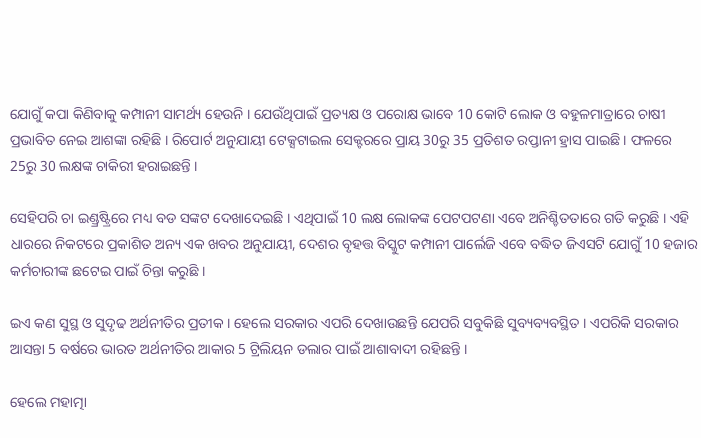ଯୋଗୁଁ କପା କିଣିବାକୁ କମ୍ପାନୀ ସାମର୍ଥ୍ୟ ହେଉନି । ଯେଉଁଥିପାଇଁ ପ୍ରତ୍ୟକ୍ଷ ଓ ପରୋକ୍ଷ ଭାବେ 10 କୋଟି ଲୋକ ଓ ବହୁଳମାତ୍ରାରେ ଚାଷୀ ପ୍ରଭାବିତ ନେଇ ଆଶଙ୍କା ରହିଛି । ରିପୋର୍ଟ ଅନୁଯାୟୀ ଟେକ୍ସଟାଇଲ ସେକ୍ଟରରେ ପ୍ରାୟ 30ରୁ 35 ପ୍ରତିଶତ ରପ୍ତାନୀ ହ୍ରାସ ପାଇଛି । ଫଳରେ 25ରୁ 30 ଲକ୍ଷଙ୍କ ଚାକିରୀ ହରାଇଛନ୍ତି ।

ସେହିପରି ଚା ଇଣ୍ଡ୍ରଷ୍ଟ୍ରିରେ ମଧ୍ୟ ବଡ ସଙ୍କଟ ଦେଖାଦେଇଛି । ଏଥିପାଇଁ 10 ଲକ୍ଷ ଲୋକଙ୍କ ପେଟପଟଣା ଏବେ ଅନିଶ୍ଚିତତାରେ ଗତି କରୁଛି । ଏହି ଧାରରେ ନିକଟରେ ପ୍ରକାଶିତ ଅନ୍ୟ ଏକ ଖବର ଅନୁଯାୟୀ, ଦେଶର ବୃହତ୍ତ ବିସ୍କୁଟ କମ୍ପାନୀ ପାର୍ଲେଜି ଏବେ ବଦ୍ଧିତ ଜିଏସଟି ଯୋଗୁଁ 10 ହଜାର କର୍ମଚାରୀଙ୍କ ଛଟେଇ ପାଇଁ ଚିନ୍ତା କରୁଛି ।

ଇଏ କଣ ସୁସ୍ଥ ଓ ସୁଦୃଢ ଅର୍ଥନୀତିର ପ୍ରତୀକ । ହେଲେ ସରକାର ଏପରି ଦେଖାଉଛନ୍ତି ଯେପରି ସବୁକିଛି ସୁବ୍ୟବ୍ୟବସ୍ଥିତ । ଏପରିକି ସରକାର ଆସନ୍ତା 5 ବର୍ଷରେ ଭାରତ ଅର୍ଥନୀତିର ଆକାର 5 ଟ୍ରିଲିୟନ ଡଲାର ପାଇଁ ଆଶାବାଦୀ ରହିଛନ୍ତି ।

ହେଲେ ମହାତ୍ମା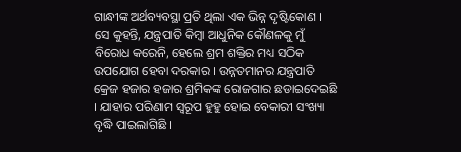ଗାନ୍ଧୀଙ୍କ ଅର୍ଥବ୍ୟବସ୍ଥା ପ୍ରତି ଥିଲା ଏକ ଭିନ୍ନ ଦୃଷ୍ଟିକୋଣ । ସେ କୁହନ୍ତି, ଯନ୍ତ୍ରପାତି କିମ୍ବା ଆଧୁନିକ କୌଣଳକୁ ମୁଁ ବିରୋଧ କରେନି, ହେଲେ ଶ୍ରମ ଶକ୍ତିର ମଧ୍ୟ ସଠିକ ଉପଯୋଗ ହେବା ଦରକାର । ଉନ୍ନତମାନର ଯନ୍ତ୍ରପାତି କ୍ରେଜ ହଜାର ହଜାର ଶ୍ରମିକଙ୍କ ରୋଜଗାର ଛଡାଇଦେଇଛି । ଯାହାର ପରିଣାମ ସ୍ବରୂପ ହୁହୁ ହୋଇ ବେକାରୀ ସଂଖ୍ୟା ବୃଦ୍ଧି ପାଇଲାଗିଛି ।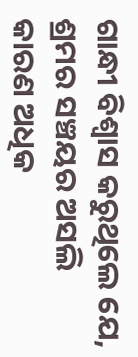ଗାନ୍ଧୀ ବିଶ୍ବାସ କରୁଥିଲେ ଯେ, ଶ୍ରମର ସଞ୍ଚୟର ଅସଲି କାରଣ ଅଧିକ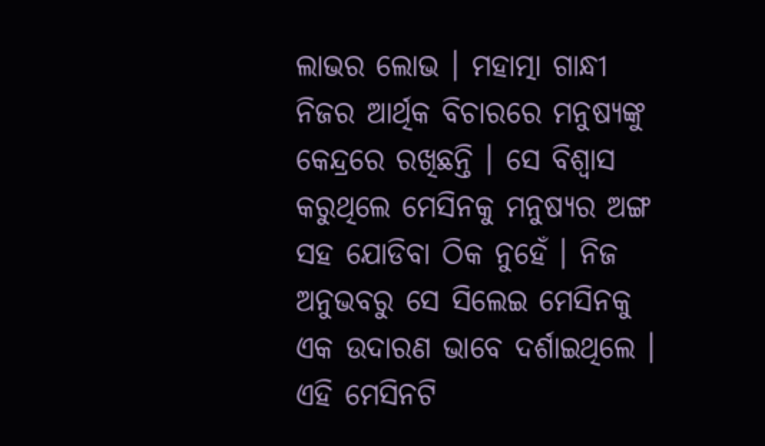ଲାଭର ଲୋଭ । ମହାତ୍ମା ଗାନ୍ଧୀ ନିଜର ଆର୍ଥିକ ବିଚାରରେ ମନୁଷ୍ୟଙ୍କୁ କେନ୍ଦ୍ରରେ ରଖିଛନ୍ତି । ସେ ବିଶ୍ବାସ କରୁଥିଲେ ମେସିନକୁ ମନୁଷ୍ୟର ଅଙ୍ଗ ସହ ଯୋଡିବା ଠିକ ନୁହେଁ । ନିଜ ଅନୁଭବରୁ ସେ ସିଲେଇ ମେସିନକୁ ଏକ ଉଦାରଣ ଭାବେ ଦର୍ଶାଇଥିଲେ । ଏହି ମେସିନଟି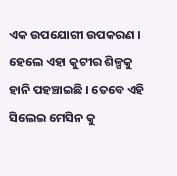ଏକ ଉପଯୋଗୀ ଉପକରଣ । ହେଲେ ଏହା କୁଟୀର ଶିଳ୍ପକୁ ହାନି ପହଞ୍ଚାଇଛି । ତେବେ ଏହି ସିଲେଇ ମେସିନ କୁ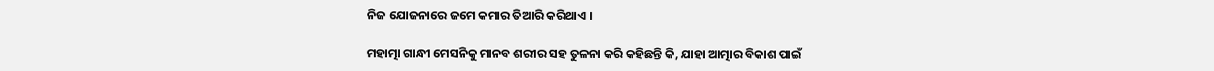ନିଜ ଯୋଜନାରେ ଜମେ କମାର ତିଆରି କରିଥାଏ ।

ମହାତ୍ମା ଗାନ୍ଧୀ ମେସନିକୁ ମାନବ ଶରୀର ସହ ତୁଳନା କରି କହିଛନ୍ତି କି, ଯାହା ଆତ୍ମାର ବିକାଶ ପାଇଁ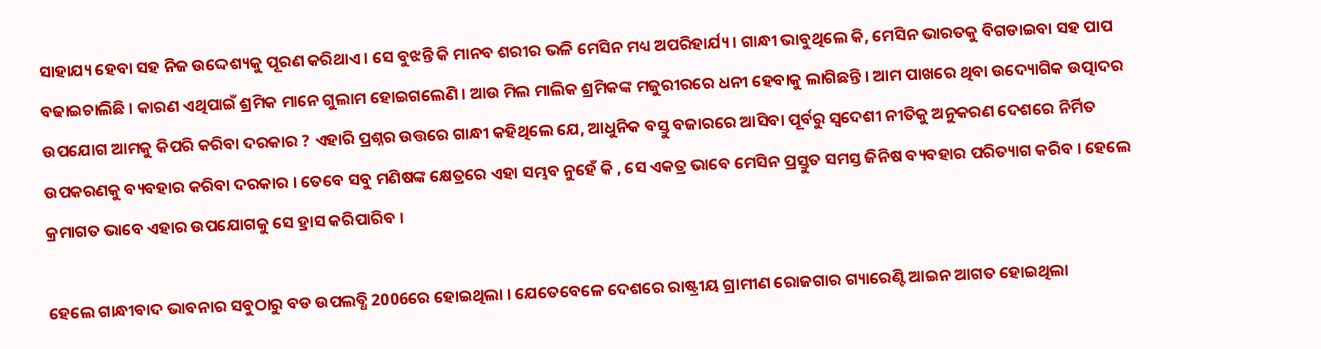ସାହାଯ୍ୟ ହେବା ସହ ନିଜ ଉଦ୍ଦେଶ୍ୟକୁ ପୂରଣ କରିଥାଏ । ସେ ବୁଝନ୍ତି କି ମାନବ ଶରୀର ଭଳି ମେସିନ ମଧ୍ୟ ଅପରିହାର୍ଯ୍ୟ । ଗାନ୍ଧୀ ଭାବୁଥିଲେ କି, ମେସିନ ଭାରତକୁ ବିଗଡାଇବା ସହ ପାପ ବଢାଇଚାଲିଛି । କାରଣ ଏଥିପାଇଁ ଶ୍ରମିକ ମାନେ ଗୁଲାମ ହୋଇଗଲେଣି । ଆଉ ମିଲ ମାଲିକ ଶ୍ରମିକଙ୍କ ମଜୁରୀରରେ ଧନୀ ହେବାକୁ ଲାଗିଛନ୍ତି । ଆମ ପାଖରେ ଥିବା ଉଦ୍ୟୋଗିକ ଉତ୍ପାଦର ଉପଯୋଗ ଆମକୁ କିପରି କରିବା ଦରକାର ? ଏହାରି ପ୍ରଶ୍ନର ଉତ୍ତରେ ଗାନ୍ଧୀ କହିଥିଲେ ଯେ, ଆଧୁନିକ ବସ୍ତୁ ବଜାରରେ ଆସିବା ପୂର୍ବରୁ ସ୍ବଦେଶୀ ନୀତିକୁ ଅନୁକରଣ ଦେଶରେ ନିର୍ମିତ ଉପକରଣକୁ ବ୍ୟବହାର କରିବା ଦରକାର । ତେବେ ସବୁ ମଣିଷଙ୍କ କ୍ଷେତ୍ରରେ ଏହା ସମ୍ଭବ ନୁହେଁ କି , ସେ ଏକତ୍ର ଭାବେ ମେସିନ ପ୍ରସ୍ତୁତ ସମସ୍ତ ଜିନିଷ ବ୍ୟବହାର ପରିତ୍ୟାଗ କରିବ । ହେଲେ କ୍ରମାଗତ ଭାବେ ଏହାର ଉପଯୋଗକୁ ସେ ହ୍ରାସ କରିପାରିବ ।

ହେଲେ ଗାନ୍ଧୀବାଦ ଭାବନାର ସବୁଠାରୁ ବଡ ଉପଲବ୍ଧି 2006ରେ ହୋଇଥିଲା । ଯେତେବେଳେ ଦେଶରେ ରାଷ୍ଟ୍ରୀୟ ଗ୍ରାମୀଣ ରୋଜଗାର ଗ୍ୟାରେଣ୍ଟି ଆଇନ ଆଗତ ହୋଇଥିଲା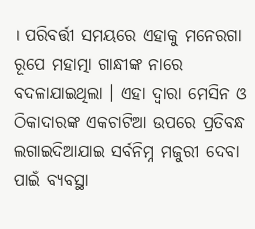। ପରିବର୍ତ୍ତୀ ସମୟରେ ଏହାକୁ ମନେରଗା ରୂପେ ମହାତ୍ମା ଗାନ୍ଧୀଙ୍କ ନାରେ ବଦଳାଯାଇଥିଲା । ଏହା ଦ୍ବାରା ମେସିନ ଓ ଠିକାଦାରଙ୍କ ଏକଚାଟିଆ ଉପରେ ପ୍ରତିବନ୍ଧ ଲଗାଇଦିଆଯାଇ ସର୍ବନିମ୍ନ ମଜୁରୀ ଦେବା ପାଇଁ ବ୍ୟବସ୍ଥା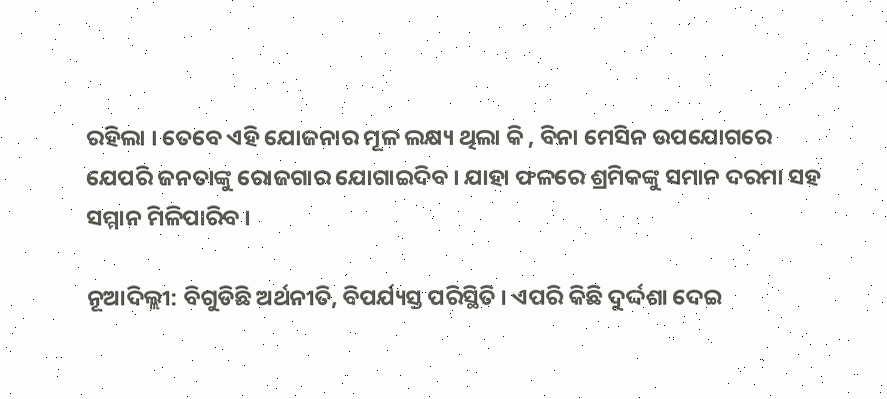ରହିଲା । ତେବେ ଏହି ଯୋଜନାର ମୂଳ ଲକ୍ଷ୍ୟ ଥିଲା କି , ବିନା ମେସିନ ଉପଯୋଗରେ ଯେପରି ଜନତାଙ୍କୁ ରୋଜଗାର ଯୋଗାଇଦିବ । ଯାହା ଫଳରେ ଶ୍ରମିକଙ୍କୁ ସମାନ ଦରମା ସହ ସମ୍ମାନ ମିଳିପାରିବ ।

ନୂଆଦିଲ୍ଲୀ: ବିଗୁଡିଛି ଅର୍ଥନୀତି, ବିପର୍ଯ୍ୟସ୍ତ ପରିସ୍ଥିତି । ଏପରି କିଛି ଦୁର୍ଦ୍ଦଶା ଦେଇ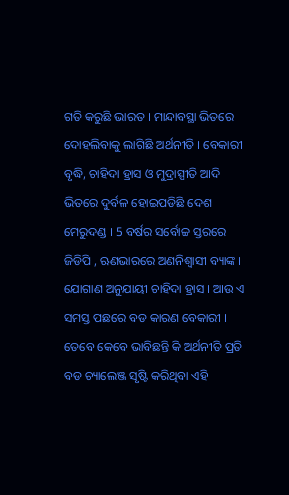ଗତି କରୁଛି ଭାରତ । ମାନ୍ଦାବସ୍ଥା ଭିତରେ ଦୋହଲିବାକୁ ଲାଗିଛି ଅର୍ଥନୀତି । ବେକାରୀ ବୃଦ୍ଧି, ଚାହିଦା ହ୍ରାସ ଓ ମୁଦ୍ରାସ୍ପୀତି ଆଦି ଭିତରେ ଦୁର୍ବଳ ହୋଇପଡିଛି ଦେଶ ମେରୁଦଣ୍ଡ । 5 ବର୍ଷର ସର୍ବୋଚ୍ଚ ସ୍ତରରେ ଜିଡିପି , ଋଣଭାରରେ ଅଣନିଶ୍ବାସୀ ବ୍ୟାଙ୍କ । ଯୋଗାଣ ଅନୁଯାୟୀ ଚାହିଦା ହ୍ରାସ । ଆଉ ଏ ସମସ୍ତ ପଛରେ ବଡ କାରଣ ବେକାରୀ । ତେବେ କେବେ ଭାବିଛନ୍ତି କି ଅର୍ଥନୀତି ପ୍ରତି ବଡ ଚ୍ୟାଲେଞ୍ଜ ସୃଷ୍ଟି କରିଥିବା ଏହି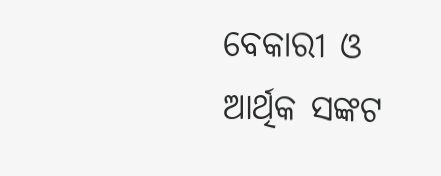ବେକାରୀ ଓ ଆର୍ଥିକ ସଙ୍କଟ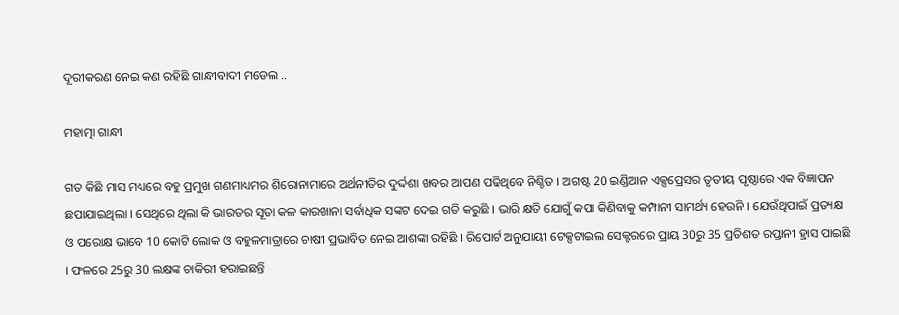ଦୂରୀକରଣ ନେଇ କଣ ରହିଛି ଗାନ୍ଧୀବାଦୀ ମଡେଲ ..

ମହାତ୍ମା ଗାନ୍ଧୀ

ଗତ କିଛି ମାସ ମଧ୍ୟରେ ବହୁ ପ୍ରମୁଖ ଗଣମାଧ୍ୟମର ଶିରୋନାମାରେ ଅର୍ଥନୀତିର ଦୁର୍ଦ୍ଦଶା ଖବର ଆପଣ ପଢିଥିବେ ନିଶ୍ଚିତ । ଅଗଷ୍ଟ 20 ଇଣ୍ଡିଆନ ଏକ୍ସପ୍ରେସର ତୃତୀୟ ପୃଷ୍ଠାରେ ଏକ ବିଜ୍ଞାପନ ଛପାଯାଇଥିଲା । ସେଥିରେ ଥିଲା କି ଭାରତର ସୂତା କଳ କାରଖାନା ସର୍ବାଧିକ ସଙ୍କଟ ଦେଇ ଗତି କରୁଛି । ଭାରି କ୍ଷତି ଯୋଗୁଁ କପା କିଣିବାକୁ କମ୍ପାନୀ ସାମର୍ଥ୍ୟ ହେଉନି । ଯେଉଁଥିପାଇଁ ପ୍ରତ୍ୟକ୍ଷ ଓ ପରୋକ୍ଷ ଭାବେ 10 କୋଟି ଲୋକ ଓ ବହୁଳମାତ୍ରାରେ ଚାଷୀ ପ୍ରଭାବିତ ନେଇ ଆଶଙ୍କା ରହିଛି । ରିପୋର୍ଟ ଅନୁଯାୟୀ ଟେକ୍ସଟାଇଲ ସେକ୍ଟରରେ ପ୍ରାୟ 30ରୁ 35 ପ୍ରତିଶତ ରପ୍ତାନୀ ହ୍ରାସ ପାଇଛି । ଫଳରେ 25ରୁ 30 ଲକ୍ଷଙ୍କ ଚାକିରୀ ହରାଇଛନ୍ତି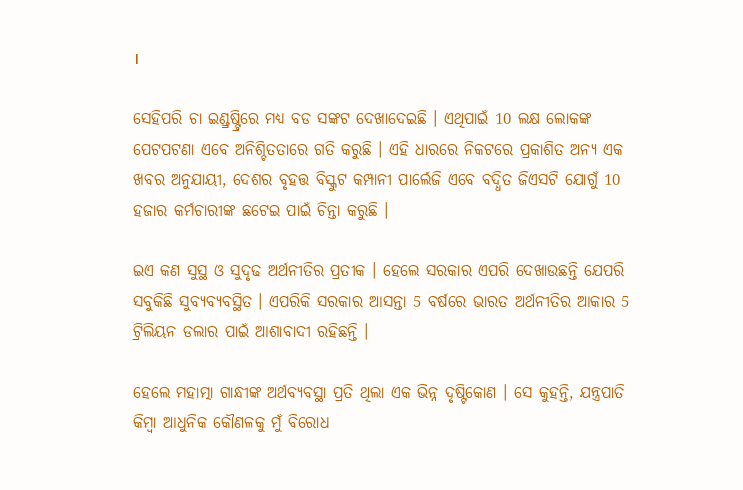।

ସେହିପରି ଚା ଇଣ୍ଡ୍ରଷ୍ଟ୍ରିରେ ମଧ୍ୟ ବଡ ସଙ୍କଟ ଦେଖାଦେଇଛି । ଏଥିପାଇଁ 10 ଲକ୍ଷ ଲୋକଙ୍କ ପେଟପଟଣା ଏବେ ଅନିଶ୍ଚିତତାରେ ଗତି କରୁଛି । ଏହି ଧାରରେ ନିକଟରେ ପ୍ରକାଶିତ ଅନ୍ୟ ଏକ ଖବର ଅନୁଯାୟୀ, ଦେଶର ବୃହତ୍ତ ବିସ୍କୁଟ କମ୍ପାନୀ ପାର୍ଲେଜି ଏବେ ବଦ୍ଧିତ ଜିଏସଟି ଯୋଗୁଁ 10 ହଜାର କର୍ମଚାରୀଙ୍କ ଛଟେଇ ପାଇଁ ଚିନ୍ତା କରୁଛି ।

ଇଏ କଣ ସୁସ୍ଥ ଓ ସୁଦୃଢ ଅର୍ଥନୀତିର ପ୍ରତୀକ । ହେଲେ ସରକାର ଏପରି ଦେଖାଉଛନ୍ତି ଯେପରି ସବୁକିଛି ସୁବ୍ୟବ୍ୟବସ୍ଥିତ । ଏପରିକି ସରକାର ଆସନ୍ତା 5 ବର୍ଷରେ ଭାରତ ଅର୍ଥନୀତିର ଆକାର 5 ଟ୍ରିଲିୟନ ଡଲାର ପାଇଁ ଆଶାବାଦୀ ରହିଛନ୍ତି ।

ହେଲେ ମହାତ୍ମା ଗାନ୍ଧୀଙ୍କ ଅର୍ଥବ୍ୟବସ୍ଥା ପ୍ରତି ଥିଲା ଏକ ଭିନ୍ନ ଦୃଷ୍ଟିକୋଣ । ସେ କୁହନ୍ତି, ଯନ୍ତ୍ରପାତି କିମ୍ବା ଆଧୁନିକ କୌଣଳକୁ ମୁଁ ବିରୋଧ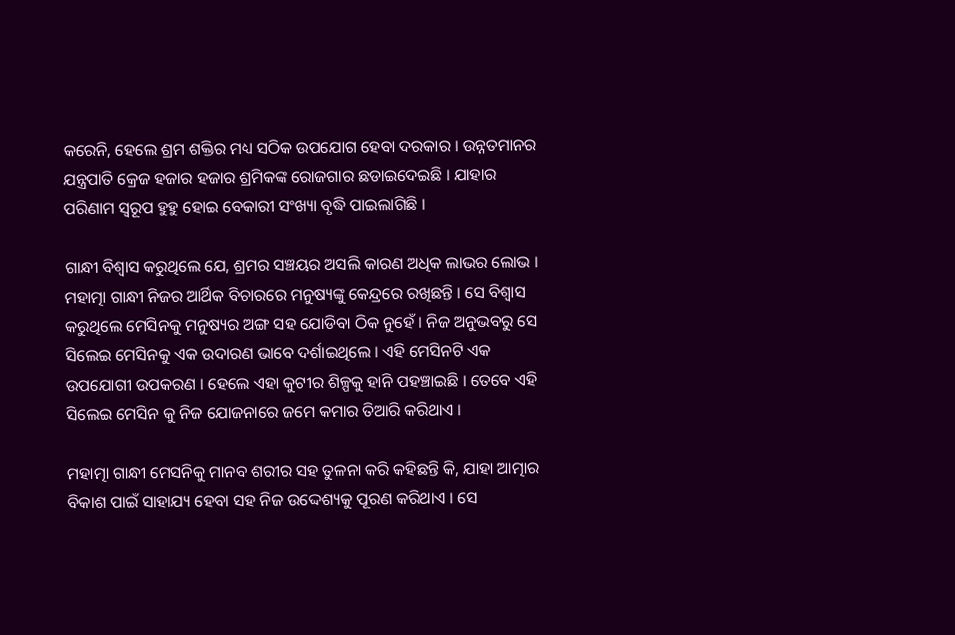କରେନି, ହେଲେ ଶ୍ରମ ଶକ୍ତିର ମଧ୍ୟ ସଠିକ ଉପଯୋଗ ହେବା ଦରକାର । ଉନ୍ନତମାନର ଯନ୍ତ୍ରପାତି କ୍ରେଜ ହଜାର ହଜାର ଶ୍ରମିକଙ୍କ ରୋଜଗାର ଛଡାଇଦେଇଛି । ଯାହାର ପରିଣାମ ସ୍ବରୂପ ହୁହୁ ହୋଇ ବେକାରୀ ସଂଖ୍ୟା ବୃଦ୍ଧି ପାଇଲାଗିଛି ।

ଗାନ୍ଧୀ ବିଶ୍ବାସ କରୁଥିଲେ ଯେ, ଶ୍ରମର ସଞ୍ଚୟର ଅସଲି କାରଣ ଅଧିକ ଲାଭର ଲୋଭ । ମହାତ୍ମା ଗାନ୍ଧୀ ନିଜର ଆର୍ଥିକ ବିଚାରରେ ମନୁଷ୍ୟଙ୍କୁ କେନ୍ଦ୍ରରେ ରଖିଛନ୍ତି । ସେ ବିଶ୍ବାସ କରୁଥିଲେ ମେସିନକୁ ମନୁଷ୍ୟର ଅଙ୍ଗ ସହ ଯୋଡିବା ଠିକ ନୁହେଁ । ନିଜ ଅନୁଭବରୁ ସେ ସିଲେଇ ମେସିନକୁ ଏକ ଉଦାରଣ ଭାବେ ଦର୍ଶାଇଥିଲେ । ଏହି ମେସିନଟି ଏକ ଉପଯୋଗୀ ଉପକରଣ । ହେଲେ ଏହା କୁଟୀର ଶିଳ୍ପକୁ ହାନି ପହଞ୍ଚାଇଛି । ତେବେ ଏହି ସିଲେଇ ମେସିନ କୁ ନିଜ ଯୋଜନାରେ ଜମେ କମାର ତିଆରି କରିଥାଏ ।

ମହାତ୍ମା ଗାନ୍ଧୀ ମେସନିକୁ ମାନବ ଶରୀର ସହ ତୁଳନା କରି କହିଛନ୍ତି କି, ଯାହା ଆତ୍ମାର ବିକାଶ ପାଇଁ ସାହାଯ୍ୟ ହେବା ସହ ନିଜ ଉଦ୍ଦେଶ୍ୟକୁ ପୂରଣ କରିଥାଏ । ସେ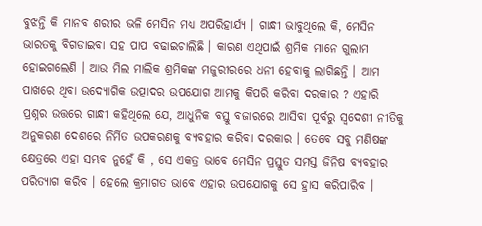ବୁଝନ୍ତି କି ମାନବ ଶରୀର ଭଳି ମେସିନ ମଧ୍ୟ ଅପରିହାର୍ଯ୍ୟ । ଗାନ୍ଧୀ ଭାବୁଥିଲେ କି, ମେସିନ ଭାରତକୁ ବିଗଡାଇବା ସହ ପାପ ବଢାଇଚାଲିଛି । କାରଣ ଏଥିପାଇଁ ଶ୍ରମିକ ମାନେ ଗୁଲାମ ହୋଇଗଲେଣି । ଆଉ ମିଲ ମାଲିକ ଶ୍ରମିକଙ୍କ ମଜୁରୀରରେ ଧନୀ ହେବାକୁ ଲାଗିଛନ୍ତି । ଆମ ପାଖରେ ଥିବା ଉଦ୍ୟୋଗିକ ଉତ୍ପାଦର ଉପଯୋଗ ଆମକୁ କିପରି କରିବା ଦରକାର ? ଏହାରି ପ୍ରଶ୍ନର ଉତ୍ତରେ ଗାନ୍ଧୀ କହିଥିଲେ ଯେ, ଆଧୁନିକ ବସ୍ତୁ ବଜାରରେ ଆସିବା ପୂର୍ବରୁ ସ୍ବଦେଶୀ ନୀତିକୁ ଅନୁକରଣ ଦେଶରେ ନିର୍ମିତ ଉପକରଣକୁ ବ୍ୟବହାର କରିବା ଦରକାର । ତେବେ ସବୁ ମଣିଷଙ୍କ କ୍ଷେତ୍ରରେ ଏହା ସମ୍ଭବ ନୁହେଁ କି , ସେ ଏକତ୍ର ଭାବେ ମେସିନ ପ୍ରସ୍ତୁତ ସମସ୍ତ ଜିନିଷ ବ୍ୟବହାର ପରିତ୍ୟାଗ କରିବ । ହେଲେ କ୍ରମାଗତ ଭାବେ ଏହାର ଉପଯୋଗକୁ ସେ ହ୍ରାସ କରିପାରିବ ।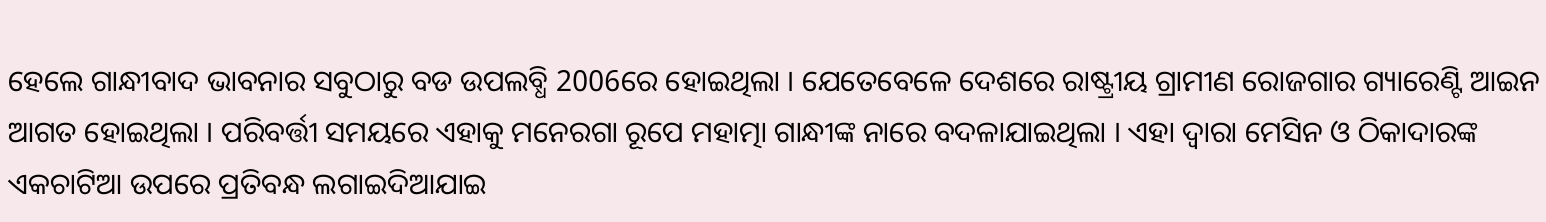ହେଲେ ଗାନ୍ଧୀବାଦ ଭାବନାର ସବୁଠାରୁ ବଡ ଉପଲବ୍ଧି 2006ରେ ହୋଇଥିଲା । ଯେତେବେଳେ ଦେଶରେ ରାଷ୍ଟ୍ରୀୟ ଗ୍ରାମୀଣ ରୋଜଗାର ଗ୍ୟାରେଣ୍ଟି ଆଇନ ଆଗତ ହୋଇଥିଲା । ପରିବର୍ତ୍ତୀ ସମୟରେ ଏହାକୁ ମନେରଗା ରୂପେ ମହାତ୍ମା ଗାନ୍ଧୀଙ୍କ ନାରେ ବଦଳାଯାଇଥିଲା । ଏହା ଦ୍ବାରା ମେସିନ ଓ ଠିକାଦାରଙ୍କ ଏକଚାଟିଆ ଉପରେ ପ୍ରତିବନ୍ଧ ଲଗାଇଦିଆଯାଇ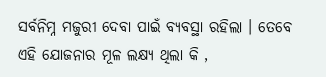ସର୍ବନିମ୍ନ ମଜୁରୀ ଦେବା ପାଇଁ ବ୍ୟବସ୍ଥା ରହିଲା । ତେବେ ଏହି ଯୋଜନାର ମୂଳ ଲକ୍ଷ୍ୟ ଥିଲା କି ,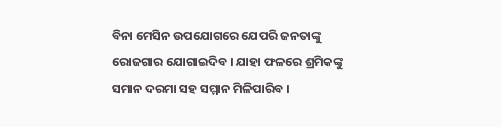ବିନା ମେସିନ ଉପଯୋଗରେ ଯେପରି ଜନତାଙ୍କୁ ରୋଜଗାର ଯୋଗାଇଦିବ । ଯାହା ଫଳରେ ଶ୍ରମିକଙ୍କୁ ସମାନ ଦରମା ସହ ସମ୍ମାନ ମିଳିପାରିବ ।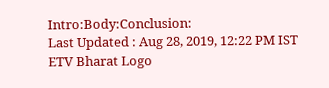Intro:Body:Conclusion:
Last Updated : Aug 28, 2019, 12:22 PM IST
ETV Bharat Logo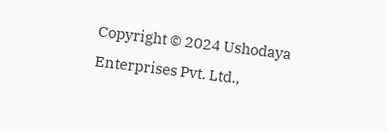Copyright © 2024 Ushodaya Enterprises Pvt. Ltd.,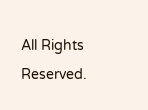All Rights Reserved.